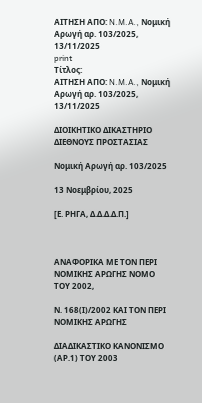ΑΙΤΗΣΗ ΑΠΟ: N.M.A., Νομική Αρωγή αρ. 103/2025, 13/11/2025
print
Τίτλος:
ΑΙΤΗΣΗ ΑΠΟ: N.M.A., Νομική Αρωγή αρ. 103/2025, 13/11/2025

ΔΙΟΙΚΗΤΙΚΟ ΔΙΚΑΣΤΗΡΙΟ ΔΙΕΘΝΟΥΣ ΠΡΟΣΤΑΣΙΑΣ

Νομική Αρωγή αρ. 103/2025

13 Νοεμβρίου, 2025

[Ε. ΡΗΓΑ, Δ.Δ.Δ.Δ.Π.]



ΑΝΑΦΟΡΙΚΑ ΜΕ ΤΟΝ ΠΕΡΙ ΝΟΜΙΚΗΣ ΑΡΩΓΗΣ ΝΟΜΟ ΤΟΥ 2002,

Ν. 168(Ι)/2002 ΚΑΙ ΤΟΝ ΠΕΡΙ ΝΟΜΙΚΗΣ ΑΡΩΓΗΣ

ΔΙΑΔΙΚΑΣΤΙΚΟ ΚΑΝΟΝΙΣΜΟ (ΑΡ.1) ΤΟΥ 2003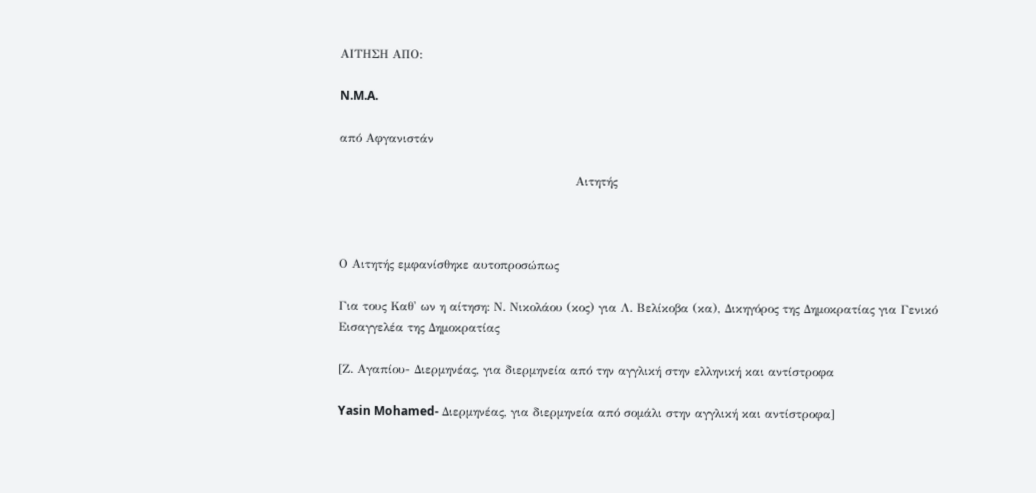ΑΙΤΗΣΗ ΑΠΟ:

N.M.A.

από Αφγανιστάν

                                                           Αιτητής



Ο Αιτητής εμφανίσθηκε αυτοπροσώπως

Για τους Καθ' ων η αίτηση: Ν. Νικολάου (κος) για Λ. Βελίκοβα (κα), Δικηγόρος της Δημοκρατίας για Γενικό Εισαγγελέα της Δημοκρατίας

[Ζ. Αγαπίου- Διερμηνέας, για διερμηνεία από την αγγλική στην ελληνική και αντίστροφα

Yasin Mohamed- Διερμηνέας, για διερμηνεία από σομάλι στην αγγλική και αντίστροφα]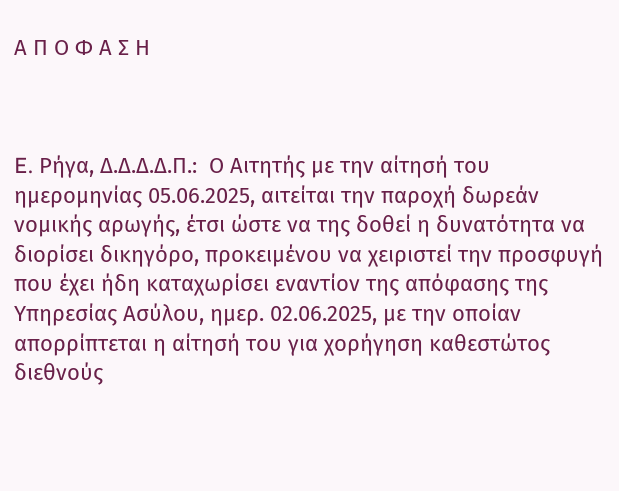Α Π Ο Φ Α Σ Η



E. Ρήγα, Δ.Δ.Δ.Δ.Π.:  Ο Αιτητής με την αίτησή του ημερομηνίας 05.06.2025, αιτείται την παροχή δωρεάν νομικής αρωγής, έτσι ώστε να της δοθεί η δυνατότητα να διορίσει δικηγόρο, προκειμένου να χειριστεί την προσφυγή που έχει ήδη καταχωρίσει εναντίον της απόφασης της Υπηρεσίας Ασύλου, ημερ. 02.06.2025, με την οποίαν απορρίπτεται η αίτησή του για χορήγηση καθεστώτος διεθνούς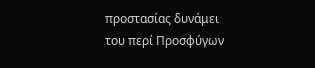προστασίας δυνάμει του περί Προσφύγων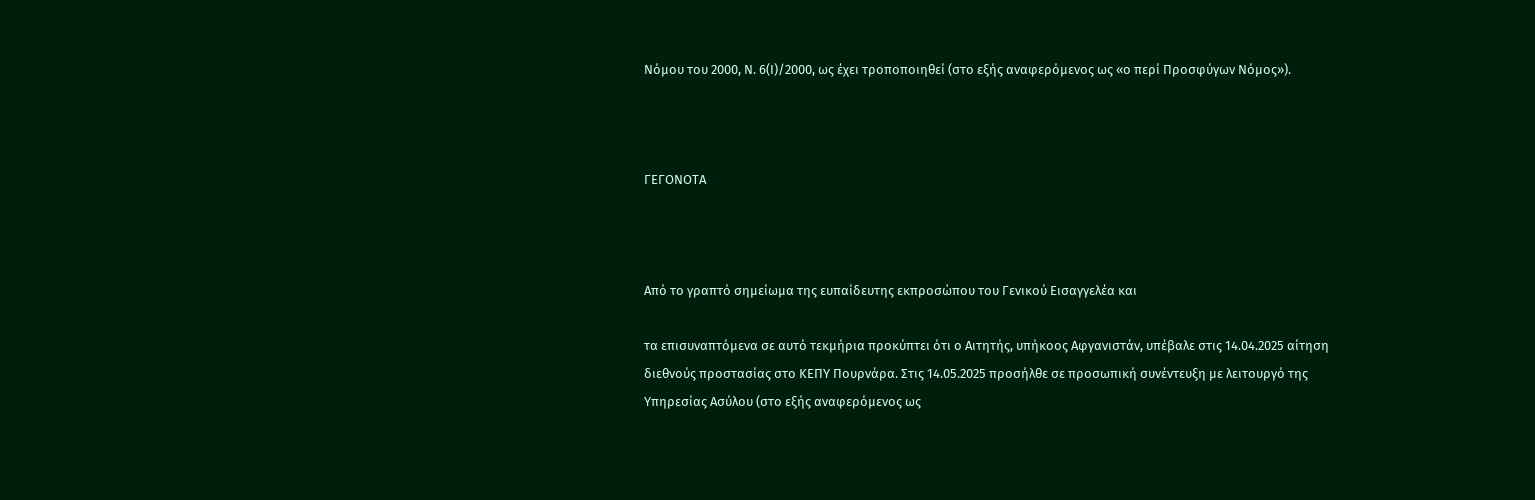Νόμου του 2000, Ν. 6(Ι)/2000, ως έχει τροποποιηθεί (στο εξής αναφερόμενος ως «ο περί Προσφύγων Νόμος»).



ΓΕΓΟΝΟΤΑ



Από το γραπτό σημείωμα της ευπαίδευτης εκπροσώπου του Γενικού Εισαγγελέα και

τα επισυναπτόμενα σε αυτό τεκμήρια προκύπτει ότι ο Αιτητής, υπήκοος Αφγανιστάν, υπέβαλε στις 14.04.2025 αίτηση διεθνούς προστασίας στο ΚΕΠΥ Πουρνάρα. Στις 14.05.2025 προσήλθε σε προσωπική συνέντευξη με λειτουργό της Υπηρεσίας Ασύλου (στο εξής αναφερόμενος ως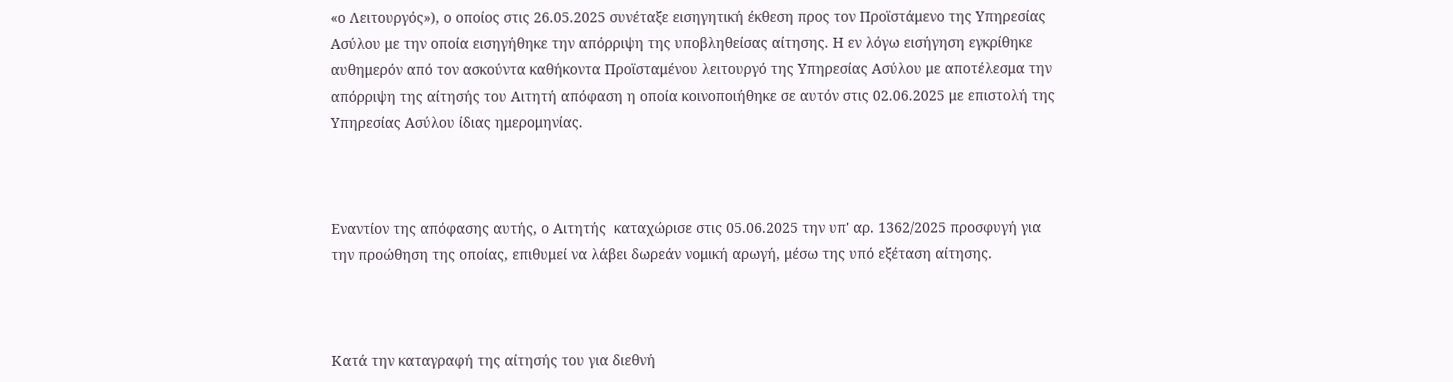«ο Λειτουργός»), ο οποίος στις 26.05.2025 συνέταξε εισηγητική έκθεση προς τον Προϊστάμενο της Υπηρεσίας Ασύλου με την οποία εισηγήθηκε την απόρριψη της υποβληθείσας αίτησης. Η εν λόγω εισήγηση εγκρίθηκε αυθημερόν από τον ασκούντα καθήκοντα Προϊσταμένου λειτουργό της Υπηρεσίας Ασύλου με αποτέλεσμα την απόρριψη της αίτησής του Αιτητή απόφαση η οποία κοινοποιήθηκε σε αυτόν στις 02.06.2025 με επιστολή της Υπηρεσίας Ασύλου ίδιας ημερομηνίας.



Εναντίον της απόφασης αυτής, ο Αιτητής  καταχώρισε στις 05.06.2025 την υπ' αρ. 1362/2025 προσφυγή για την προώθηση της οποίας, επιθυμεί να λάβει δωρεάν νομική αρωγή, μέσω της υπό εξέταση αίτησης.



Κατά την καταγραφή της αίτησής του για διεθνή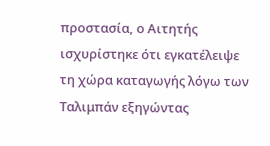προστασία, ο Αιτητής ισχυρίστηκε ότι εγκατέλειψε τη χώρα καταγωγής λόγω των Ταλιμπάν εξηγώντας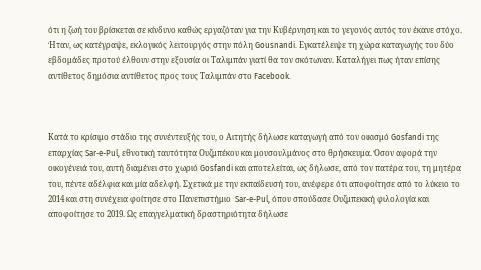ότι η ζωή του βρίσκεται σε κίνδυνο καθώς εργαζόταν για την Κυβέρνηση και το γεγονός αυτός τον έκανε στόχο. Ήταν, ως κατέγραψε, εκλογικός λειτουργός στην πόλη Gousnandi. Εγκατέλειψε τη χώρα καταγωγής του δύο εβδομάδες προτού έλθουν στην εξουσία οι Ταλιμπάν γιατί θα τον σκότωναν. Καταλήγει πως ήταν επίσης αντίθετος δημόσια αντίθετος προς τους Ταλιμπάν στο Facebook.



Κατά το κρίσιμο στάδιο της συνέντευξής του, ο Αιτητής δήλωσε καταγωγή από τον οικισμό Gosfandi της επαρχίας Sar-e-Pul, εθνοτική ταυτότητα Ουζμπέκου και μουσουλμάνος στο θρήσκευμα. Όσον αφορά την οικογένειά του, αυτή διαμένει στο χωριό Gosfandi και αποτελείται, ως δήλωσε, από τον πατέρα του, τη μητέρα του, πέντε αδέλφια και μία αδελφή. Σχετικά με την εκπαίδευσή του, ανέφερε ότι αποφοίτησε από το λύκειο το 2014 και στη συνέχεια φοίτησε στο Πανεπιστήμιο  Sar-e-Pul, όπου σπούδασε Ουζμπεκική φιλολογία και αποφοίτησε το 2019. Ως επαγγελματική δραστηριότητα δήλωσε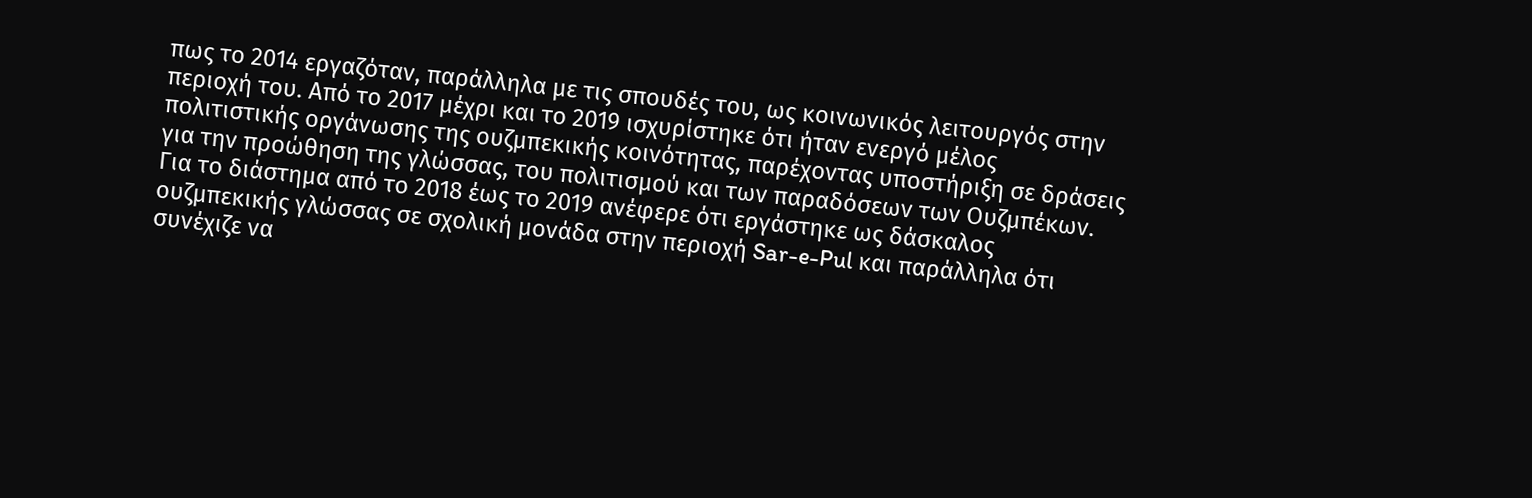πως το 2014 εργαζόταν, παράλληλα με τις σπουδές του, ως κοινωνικός λειτουργός στην περιοχή του. Από το 2017 μέχρι και το 2019 ισχυρίστηκε ότι ήταν ενεργό μέλος πολιτιστικής οργάνωσης της ουζμπεκικής κοινότητας, παρέχοντας υποστήριξη σε δράσεις για την προώθηση της γλώσσας, του πολιτισμού και των παραδόσεων των Ουζμπέκων. Για το διάστημα από το 2018 έως το 2019 ανέφερε ότι εργάστηκε ως δάσκαλος ουζμπεκικής γλώσσας σε σχολική μονάδα στην περιοχή Sar-e-Pul και παράλληλα ότι συνέχιζε να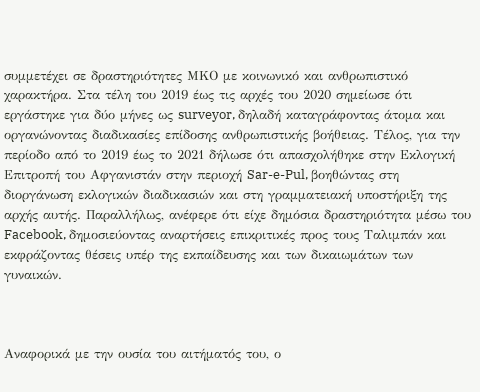συμμετέχει σε δραστηριότητες ΜΚΟ με κοινωνικό και ανθρωπιστικό χαρακτήρα. Στα τέλη του 2019 έως τις αρχές του 2020 σημείωσε ότι εργάστηκε για δύο μήνες ως surveyor, δηλαδή καταγράφοντας άτομα και οργανώνοντας διαδικασίες επίδοσης ανθρωπιστικής βοήθειας. Τέλος, για την περίοδο από το 2019 έως το 2021 δήλωσε ότι απασχολήθηκε στην Εκλογική Επιτροπή του Αφγανιστάν στην περιοχή Sar-e-Pul, βοηθώντας στη διοργάνωση εκλογικών διαδικασιών και στη γραμματειακή υποστήριξη της αρχής αυτής. Παραλλήλως, ανέφερε ότι είχε δημόσια δραστηριότητα μέσω του Facebook, δημοσιεύοντας αναρτήσεις επικριτικές προς τους Ταλιμπάν και εκφράζοντας θέσεις υπέρ της εκπαίδευσης και των δικαιωμάτων των γυναικών.



Αναφορικά με την ουσία του αιτήματός του, ο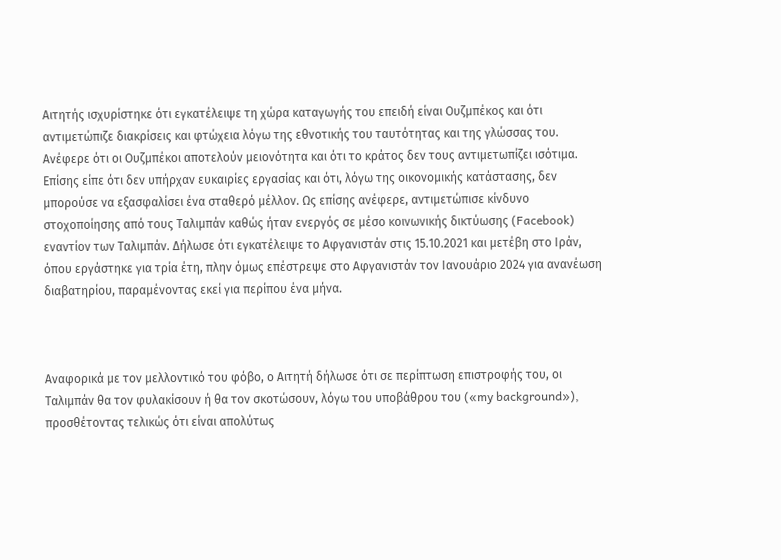Αιτητής ισχυρίστηκε ότι εγκατέλειψε τη χώρα καταγωγής του επειδή είναι Ουζμπέκος και ότι αντιμετώπιζε διακρίσεις και φτώχεια λόγω της εθνοτικής του ταυτότητας και της γλώσσας του. Ανέφερε ότι οι Ουζμπέκοι αποτελούν μειονότητα και ότι το κράτος δεν τους αντιμετωπίζει ισότιμα. Επίσης είπε ότι δεν υπήρχαν ευκαιρίες εργασίας και ότι, λόγω της οικονομικής κατάστασης, δεν μπορούσε να εξασφαλίσει ένα σταθερό μέλλον. Ως επίσης ανέφερε, αντιμετώπισε κίνδυνο στοχοποίησης από τους Ταλιμπάν καθώς ήταν ενεργός σε μέσο κοινωνικής δικτύωσης (Facebook) εναντίον των Ταλιμπάν. Δήλωσε ότι εγκατέλειψε το Αφγανιστάν στις 15.10.2021 και μετέβη στο Ιράν, όπου εργάστηκε για τρία έτη, πλην όμως επέστρεψε στο Αφγανιστάν τον Ιανουάριο 2024 για ανανέωση διαβατηρίου, παραμένοντας εκεί για περίπου ένα μήνα.



Αναφορικά με τον μελλοντικό του φόβο, ο Αιτητή δήλωσε ότι σε περίπτωση επιστροφής του, οι Ταλιμπάν θα τον φυλακίσουν ή θα τον σκοτώσουν, λόγω του υποβάθρου του («my background»), προσθέτοντας τελικώς ότι είναι απολύτως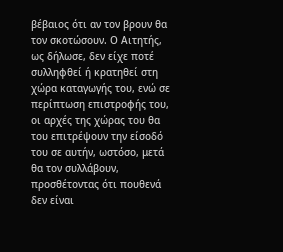βέβαιος ότι αν τον βρουν θα τον σκοτώσουν. Ο Αιτητής, ως δήλωσε, δεν είχε ποτέ συλληφθεί ή κρατηθεί στη χώρα καταγωγής του, ενώ σε περίπτωση επιστροφής του, οι αρχές της χώρας του θα του επιτρέψουν την είσοδό του σε αυτήν, ωστόσο, μετά θα τον συλλάβουν, προσθέτοντας ότι πουθενά δεν είναι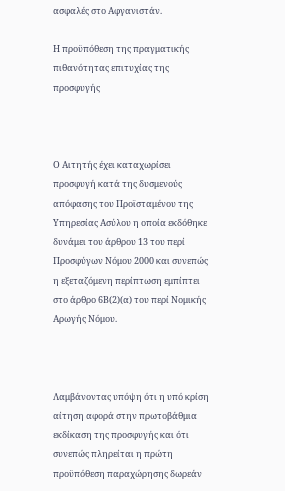ασφαλές στο Αφγανιστάν.

Η προϋπόθεση της πραγματικής πιθανότητας επιτυχίας της προσφυγής



Ο Αιτητής έχει καταχωρίσει προσφυγή κατά της δυσμενούς απόφασης του Προϊσταμένου της Υπηρεσίας Ασύλου η οποία εκδόθηκε δυνάμει του άρθρου 13 του περί Προσφύγων Νόμου 2000 και συνεπώς η εξεταζόμενη περίπτωση εμπίπτει στο άρθρο 6Β(2)(α) του περί Νομικής Αρωγής Νόμου.



Λαμβάνοντας υπόψη ότι η υπό κρίση αίτηση αφορά στην πρωτοβάθμια εκδίκαση της προσφυγής και ότι συνεπώς πληρείται η πρώτη προϋπόθεση παραχώρησης δωρεάν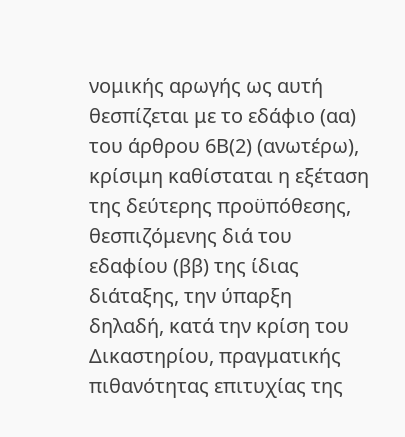νομικής αρωγής ως αυτή θεσπίζεται με το εδάφιο (αα) του άρθρου 6Β(2) (ανωτέρω), κρίσιμη καθίσταται η εξέταση της δεύτερης προϋπόθεσης, θεσπιζόμενης διά του εδαφίου (ββ) της ίδιας διάταξης, την ύπαρξη δηλαδή, κατά την κρίση του Δικαστηρίου, πραγματικής πιθανότητας επιτυχίας της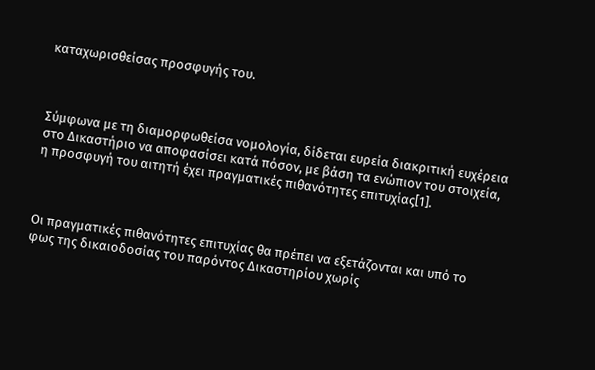καταχωρισθείσας προσφυγής του.



Σύμφωνα με τη διαμορφωθείσα νομολογία, δίδεται ευρεία διακριτική ευχέρεια στο Δικαστήριο να αποφασίσει κατά πόσον, με βάση τα ενώπιον του στοιχεία, η προσφυγή του αιτητή έχει πραγματικές πιθανότητες επιτυχίας[1].



Οι πραγματικές πιθανότητες επιτυχίας θα πρέπει να εξετάζονται και υπό το φως της δικαιοδοσίας του παρόντος Δικαστηρίου χωρίς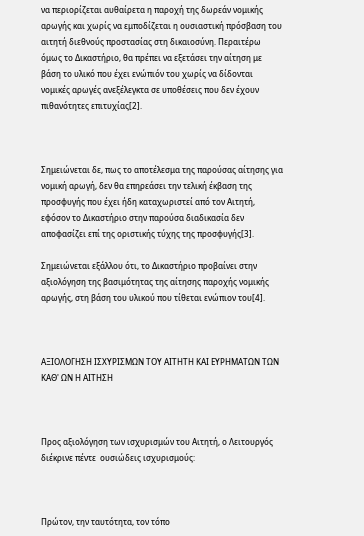να περιορίζεται αυθαίρετα η παροχή της δωρεάν νομικής αρωγής και χωρίς να εμποδίζεται η ουσιαστική πρόσβαση του αιτητή διεθνούς προστασίας στη δικαιοσύνη. Περαιτέρω όμως το Δικαστήριο, θα πρέπει να εξετάσει την αίτηση με βάση το υλικό που έχει ενώπιόν του χωρίς να δίδονται νομικές αρωγές ανεξέλεγκτα σε υποθέσεις που δεν έχουν πιθανότητες επιτυχίας[2].



Σημειώνεται δε, πως το αποτέλεσμα της παρούσας αίτησης για νομική αρωγή, δεν θα επηρεάσει την τελική έκβαση της προσφυγής που έχει ήδη καταχωριστεί από τον Αιτητή, εφόσον το Δικαστήριο στην παρούσα διαδικασία δεν αποφασίζει επί της οριστικής τύχης της προσφυγής[3].

Σημειώνεται εξάλλου ότι, το Δικαστήριο προβαίνει στην αξιολόγηση της βασιμότητας της αίτησης παροχής νομικής αρωγής, στη βάση του υλικού που τίθεται ενώπιον του[4].



ΑΞΙΟΛΟΓΗΣΗ ΙΣΧΥΡΙΣΜΩΝ ΤΟΥ ΑΙΤΗΤΗ ΚΑΙ ΕΥΡΗΜΑΤΩΝ ΤΩΝ ΚΑΘ' ΩΝ Η ΑΙΤΗΣΗ



Προς αξιολόγηση των ισχυρισμών του Αιτητή, ο Λειτουργός διέκρινε πέντε  ουσιώδεις ισχυρισμούς:



Πρώτον, την ταυτότητα, τον τόπο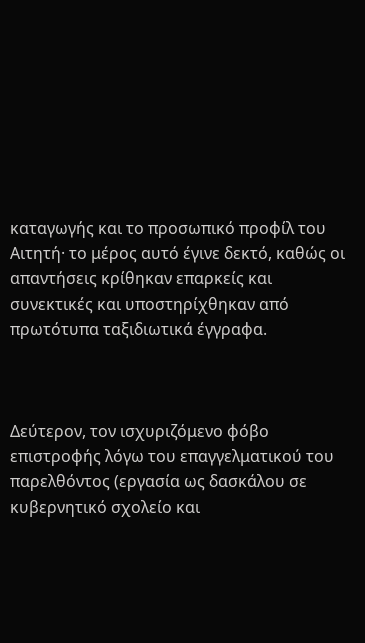καταγωγής και το προσωπικό προφίλ του Αιτητή· το μέρος αυτό έγινε δεκτό, καθώς οι απαντήσεις κρίθηκαν επαρκείς και συνεκτικές και υποστηρίχθηκαν από πρωτότυπα ταξιδιωτικά έγγραφα.



Δεύτερον, τον ισχυριζόμενο φόβο επιστροφής λόγω του επαγγελματικού του παρελθόντος (εργασία ως δασκάλου σε κυβερνητικό σχολείο και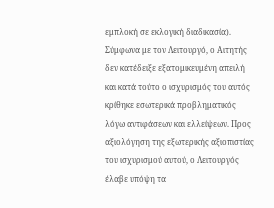εμπλοκή σε εκλογική διαδικασία). Σύμφωνα με τον Λειτουργό, ο Αιτητής δεν κατέδειξε εξατομικευμένη απειλή και κατά τούτο ο ισχυρισμός του αυτός κρίθηκε εσωτερικά προβληματικός λόγω αντιφάσεων και ελλείψεων. Προς αξιολόγηση της εξωτερικής αξιοπιστίας του ισχυρισμού αυτού, ο Λειτουργός έλαβε υπόψη τα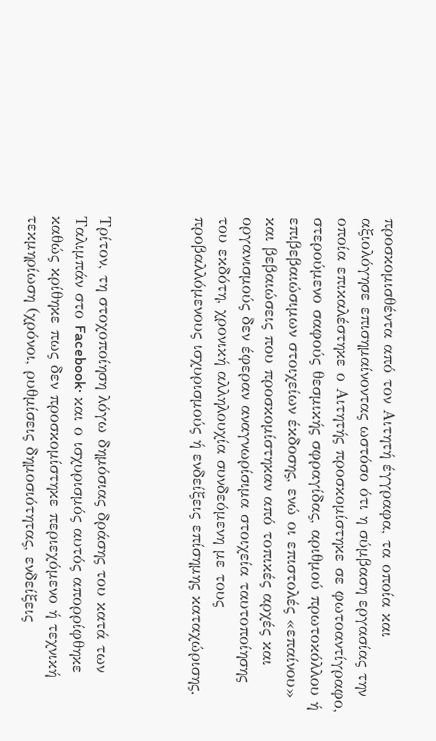προσκομισθέντα από τον Αιτητή έγγραφα, τα οποία και αξιολόγησε επισημαίνοντας ωστόσο ότι η σύμβαση εργασίας την οποία επικαλέστηκε ο Αιτητής προσκομίστηκε σε φωτοαντίγραφο, στερούμενο σαφούς θεσμικής σφραγίδας, αριθμού πρωτοκόλλου ή επιβεβαιώσιμων στοιχείων έκδοσης, ενώ οι επιστολές «επαίνου» και βεβαιώσεις που προσκομίστηκαν από τοπικές αρχές και οργανισμούς δεν έφεραν αναγνωρίσιμα στοιχεία ταυτοποίησης του εκδότη, χρονική αλληλουχία συνδεόμενη με τους προβαλλόμενους ισχυρισμούς ή ενδείξεις επίσημης καταχώρισης.



Τρίτον, τη στοχοποίηση λόγω δημόσιας δράσης του κατά των Ταλιμπάν στο Facebook· και ο ισχυρισμός αυτός απορρίφθηκε καθώς κρίθηκε πως δεν προσκομίστηκε περιεχόμενο ή τεχνική τεκμηρίωση (χρόνοι, ρυθμίσεις δημοσιότητας, ενδείξεις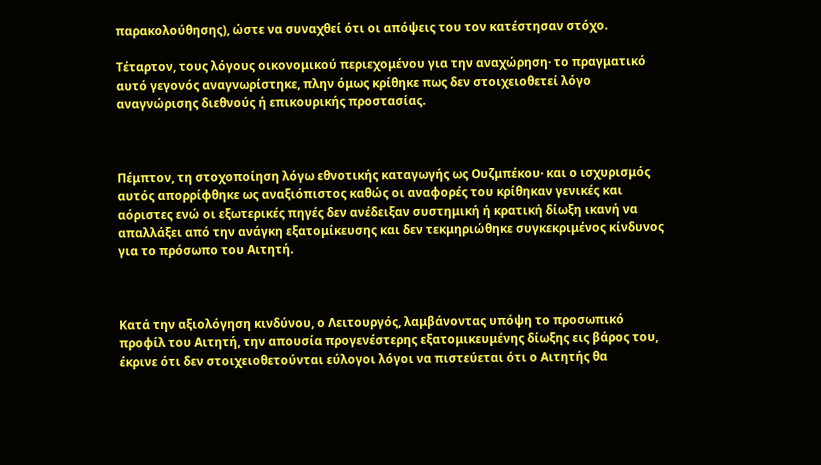παρακολούθησης), ώστε να συναχθεί ότι οι απόψεις του τον κατέστησαν στόχο.

Τέταρτον, τους λόγους οικονομικού περιεχομένου για την αναχώρηση· το πραγματικό αυτό γεγονός αναγνωρίστηκε, πλην όμως κρίθηκε πως δεν στοιχειοθετεί λόγο αναγνώρισης διεθνούς ή επικουρικής προστασίας.



Πέμπτον, τη στοχοποίηση λόγω εθνοτικής καταγωγής ως Ουζμπέκου· και ο ισχυρισμός αυτός απορρίφθηκε ως αναξιόπιστος καθώς οι αναφορές του κρίθηκαν γενικές και αόριστες ενώ οι εξωτερικές πηγές δεν ανέδειξαν συστημική ή κρατική δίωξη ικανή να απαλλάξει από την ανάγκη εξατομίκευσης και δεν τεκμηριώθηκε συγκεκριμένος κίνδυνος για το πρόσωπο του Αιτητή.



Κατά την αξιολόγηση κινδύνου, ο Λειτουργός, λαμβάνοντας υπόψη το προσωπικό προφίλ του Αιτητή, την απουσία προγενέστερης εξατομικευμένης δίωξης εις βάρος του, έκρινε ότι δεν στοιχειοθετούνται εύλογοι λόγοι να πιστεύεται ότι ο Αιτητής θα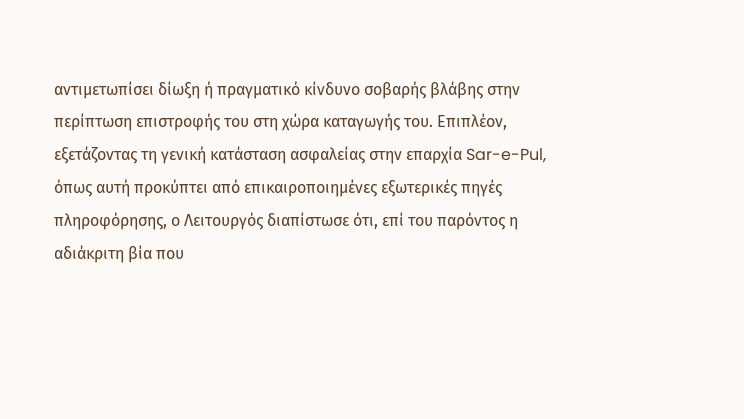αντιμετωπίσει δίωξη ή πραγματικό κίνδυνο σοβαρής βλάβης στην περίπτωση επιστροφής του στη χώρα καταγωγής του. Επιπλέον, εξετάζοντας τη γενική κατάσταση ασφαλείας στην επαρχία Sar-e-Pul, όπως αυτή προκύπτει από επικαιροποιημένες εξωτερικές πηγές πληροφόρησης, ο Λειτουργός διαπίστωσε ότι, επί του παρόντος η αδιάκριτη βία που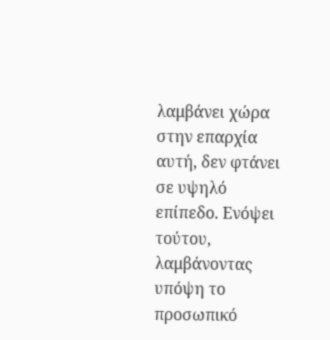λαμβάνει χώρα στην επαρχία αυτή, δεν φτάνει σε υψηλό επίπεδο. Ενόψει τούτου, λαμβάνοντας υπόψη το προσωπικό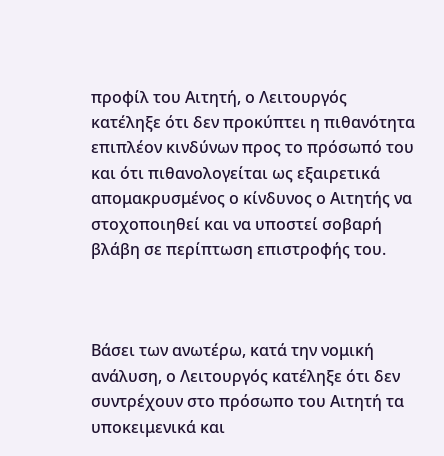προφίλ του Αιτητή, ο Λειτουργός κατέληξε ότι δεν προκύπτει η πιθανότητα επιπλέον κινδύνων προς το πρόσωπό του και ότι πιθανολογείται ως εξαιρετικά απομακρυσμένος ο κίνδυνος ο Αιτητής να στοχοποιηθεί και να υποστεί σοβαρή βλάβη σε περίπτωση επιστροφής του.



Βάσει των ανωτέρω, κατά την νομική ανάλυση, ο Λειτουργός κατέληξε ότι δεν συντρέχουν στο πρόσωπο του Αιτητή τα υποκειμενικά και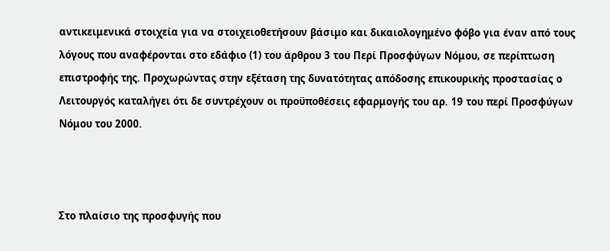αντικειμενικά στοιχεία για να στοιχειοθετήσουν βάσιμο και δικαιολογημένο φόβο για έναν από τους λόγους που αναφέρονται στο εδάφιο (1) του άρθρου 3 του Περί Προσφύγων Νόμου, σε περίπτωση επιστροφής της. Προχωρώντας στην εξέταση της δυνατότητας απόδοσης επικουρικής προστασίας ο Λειτουργός καταλήγει ότι δε συντρέχουν οι προϋποθέσεις εφαρμογής του αρ. 19 του περί Προσφύγων Νόμου του 2000.



Στο πλαίσιο της προσφυγής που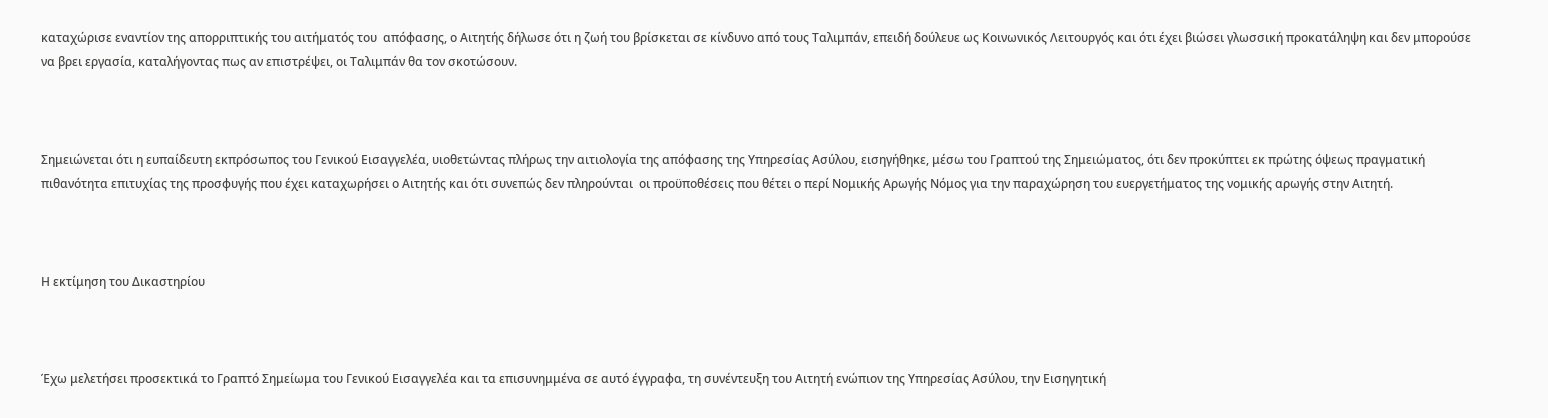καταχώρισε εναντίον της απορριπτικής του αιτήματός του  απόφασης, ο Αιτητής δήλωσε ότι η ζωή του βρίσκεται σε κίνδυνο από τους Ταλιμπάν, επειδή δούλευε ως Κοινωνικός Λειτουργός και ότι έχει βιώσει γλωσσική προκατάληψη και δεν μπορούσε να βρει εργασία, καταλήγοντας πως αν επιστρέψει, οι Ταλιμπάν θα τον σκοτώσουν.



Σημειώνεται ότι η ευπαίδευτη εκπρόσωπος του Γενικού Εισαγγελέα, υιοθετώντας πλήρως την αιτιολογία της απόφασης της Υπηρεσίας Ασύλου, εισηγήθηκε, μέσω του Γραπτού της Σημειώματος, ότι δεν προκύπτει εκ πρώτης όψεως πραγματική πιθανότητα επιτυχίας της προσφυγής που έχει καταχωρήσει ο Αιτητής και ότι συνεπώς δεν πληρούνται  οι προϋποθέσεις που θέτει ο περί Νομικής Αρωγής Νόμος για την παραχώρηση του ευεργετήματος της νομικής αρωγής στην Αιτητή.



Η εκτίμηση του Δικαστηρίου



Έχω μελετήσει προσεκτικά το Γραπτό Σημείωμα του Γενικού Εισαγγελέα και τα επισυνημμένα σε αυτό έγγραφα, τη συνέντευξη του Αιτητή ενώπιον της Υπηρεσίας Ασύλου, την Εισηγητική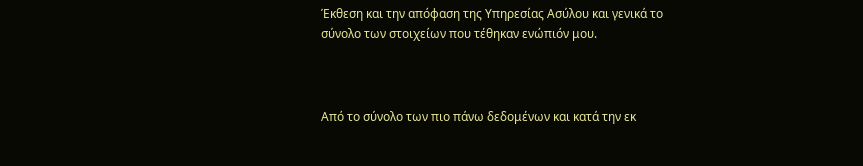Έκθεση και την απόφαση της Υπηρεσίας Ασύλου και γενικά το σύνολο των στοιχείων που τέθηκαν ενώπιόν μου.



Από το σύνολο των πιο πάνω δεδομένων και κατά την εκ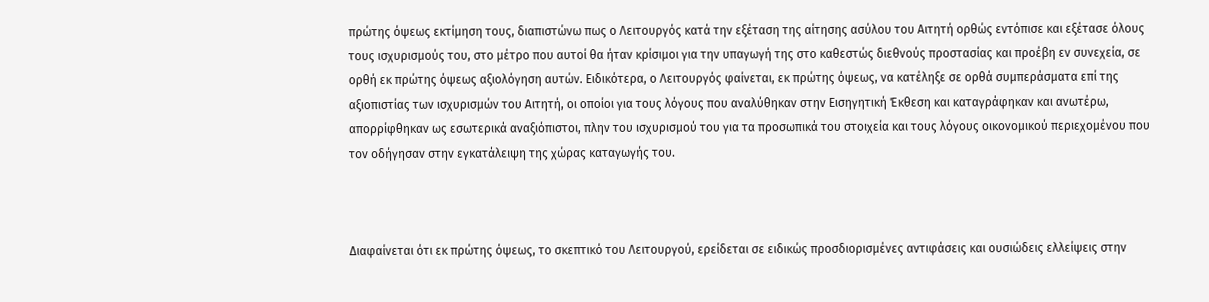πρώτης όψεως εκτίμηση τους, διαπιστώνω πως ο Λειτουργός κατά την εξέταση της αίτησης ασύλου του Αιτητή ορθώς εντόπισε και εξέτασε όλους τους ισχυρισμούς του, στο μέτρο που αυτοί θα ήταν κρίσιμοι για την υπαγωγή της στο καθεστώς διεθνούς προστασίας και προέβη εν συνεχεία, σε ορθή εκ πρώτης όψεως αξιολόγηση αυτών. Ειδικότερα, ο Λειτουργός φαίνεται, εκ πρώτης όψεως, να κατέληξε σε ορθά συμπεράσματα επί της αξιοπιστίας των ισχυρισμών του Αιτητή, οι οποίοι για τους λόγους που αναλύθηκαν στην Εισηγητική Έκθεση και καταγράφηκαν και ανωτέρω, απορρίφθηκαν ως εσωτερικά αναξιόπιστοι, πλην του ισχυρισμού του για τα προσωπικά του στοιχεία και τους λόγους οικονομικού περιεχομένου που τον οδήγησαν στην εγκατάλειψη της χώρας καταγωγής του.



Διαφαίνεται ότι εκ πρώτης όψεως, το σκεπτικό του Λειτουργού, ερείδεται σε ειδικώς προσδιορισμένες αντιφάσεις και ουσιώδεις ελλείψεις στην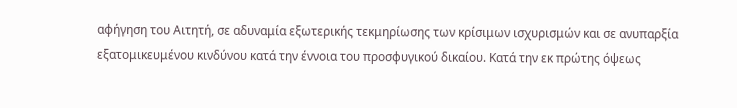αφήγηση του Αιτητή, σε αδυναμία εξωτερικής τεκμηρίωσης των κρίσιμων ισχυρισμών και σε ανυπαρξία εξατομικευμένου κινδύνου κατά την έννοια του προσφυγικού δικαίου. Κατά την εκ πρώτης όψεως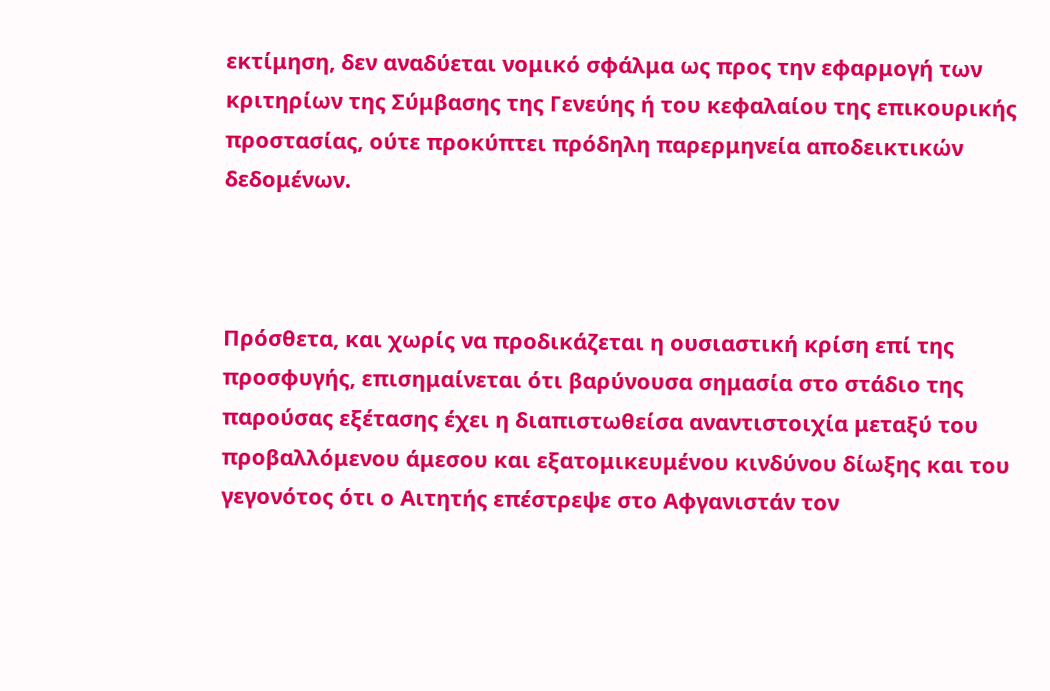εκτίμηση, δεν αναδύεται νομικό σφάλμα ως προς την εφαρμογή των κριτηρίων της Σύμβασης της Γενεύης ή του κεφαλαίου της επικουρικής προστασίας, ούτε προκύπτει πρόδηλη παρερμηνεία αποδεικτικών δεδομένων.



Πρόσθετα, και χωρίς να προδικάζεται η ουσιαστική κρίση επί της προσφυγής, επισημαίνεται ότι βαρύνουσα σημασία στο στάδιο της παρούσας εξέτασης έχει η διαπιστωθείσα αναντιστοιχία μεταξύ του προβαλλόμενου άμεσου και εξατομικευμένου κινδύνου δίωξης και του γεγονότος ότι ο Αιτητής επέστρεψε στο Αφγανιστάν τον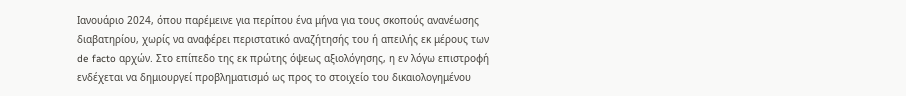Ιανουάριο 2024, όπου παρέμεινε για περίπου ένα μήνα για τους σκοπούς ανανέωσης διαβατηρίου, χωρίς να αναφέρει περιστατικό αναζήτησής του ή απειλής εκ μέρους των de facto αρχών. Στο επίπεδο της εκ πρώτης όψεως αξιολόγησης, η εν λόγω επιστροφή ενδέχεται να δημιουργεί προβληματισμό ως προς το στοιχείο του δικαιολογημένου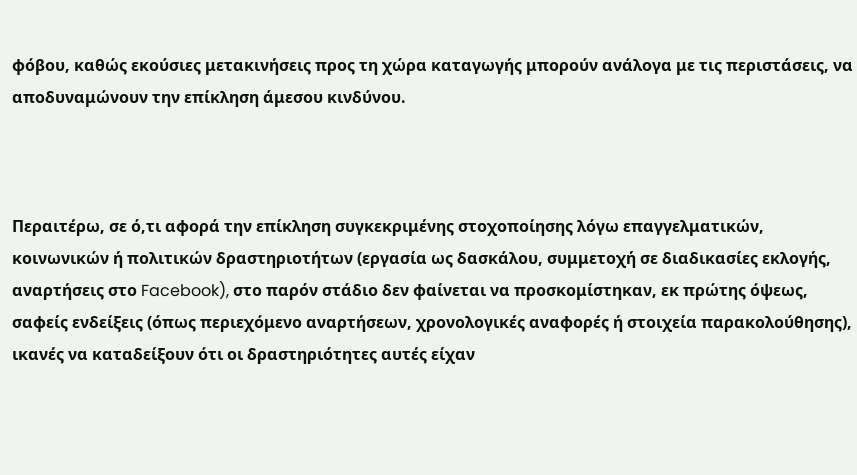φόβου, καθώς εκούσιες μετακινήσεις προς τη χώρα καταγωγής μπορούν ανάλογα με τις περιστάσεις, να αποδυναμώνουν την επίκληση άμεσου κινδύνου.



Περαιτέρω, σε ό,τι αφορά την επίκληση συγκεκριμένης στοχοποίησης λόγω επαγγελματικών, κοινωνικών ή πολιτικών δραστηριοτήτων (εργασία ως δασκάλου, συμμετοχή σε διαδικασίες εκλογής, αναρτήσεις στο Facebook), στο παρόν στάδιο δεν φαίνεται να προσκομίστηκαν, εκ πρώτης όψεως, σαφείς ενδείξεις (όπως περιεχόμενο αναρτήσεων, χρονολογικές αναφορές ή στοιχεία παρακολούθησης), ικανές να καταδείξουν ότι οι δραστηριότητες αυτές είχαν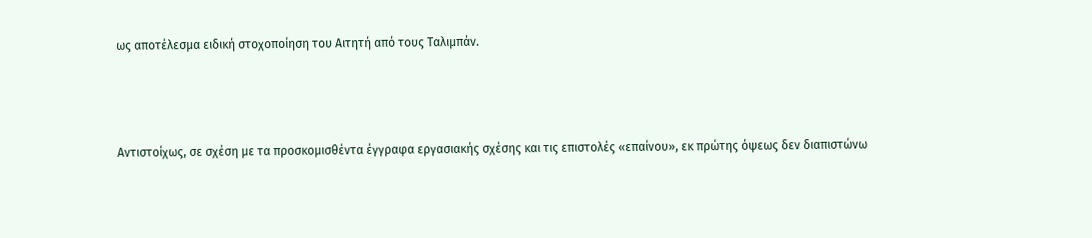ως αποτέλεσμα ειδική στοχοποίηση του Αιτητή από τους Ταλιμπάν.



Αντιστοίχως, σε σχέση με τα προσκομισθέντα έγγραφα εργασιακής σχέσης και τις επιστολές «επαίνου», εκ πρώτης όψεως δεν διαπιστώνω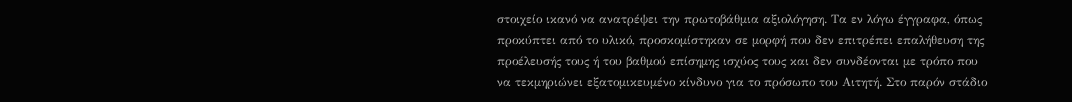στοιχείο ικανό να ανατρέψει την πρωτοβάθμια αξιολόγηση. Τα εν λόγω έγγραφα, όπως προκύπτει από το υλικό, προσκομίστηκαν σε μορφή που δεν επιτρέπει επαλήθευση της προέλευσής τους ή του βαθμού επίσημης ισχύος τους και δεν συνδέονται με τρόπο που να τεκμηριώνει εξατομικευμένο κίνδυνο για το πρόσωπο του Αιτητή. Στο παρόν στάδιο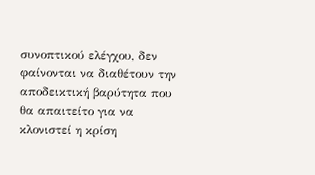συνοπτικού ελέγχου, δεν φαίνονται να διαθέτουν την αποδεικτική βαρύτητα που θα απαιτείτο για να κλονιστεί η κρίση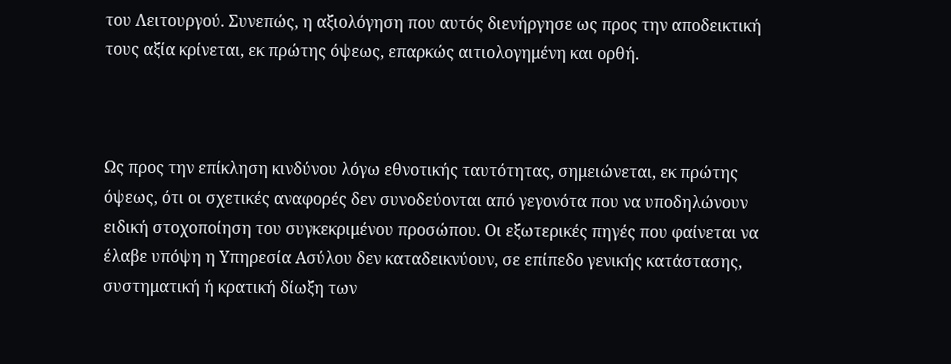του Λειτουργού. Συνεπώς, η αξιολόγηση που αυτός διενήργησε ως προς την αποδεικτική τους αξία κρίνεται, εκ πρώτης όψεως, επαρκώς αιτιολογημένη και ορθή.



Ως προς την επίκληση κινδύνου λόγω εθνοτικής ταυτότητας, σημειώνεται, εκ πρώτης όψεως, ότι οι σχετικές αναφορές δεν συνοδεύονται από γεγονότα που να υποδηλώνουν ειδική στοχοποίηση του συγκεκριμένου προσώπου. Οι εξωτερικές πηγές που φαίνεται να έλαβε υπόψη η Υπηρεσία Ασύλου δεν καταδεικνύουν, σε επίπεδο γενικής κατάστασης, συστηματική ή κρατική δίωξη των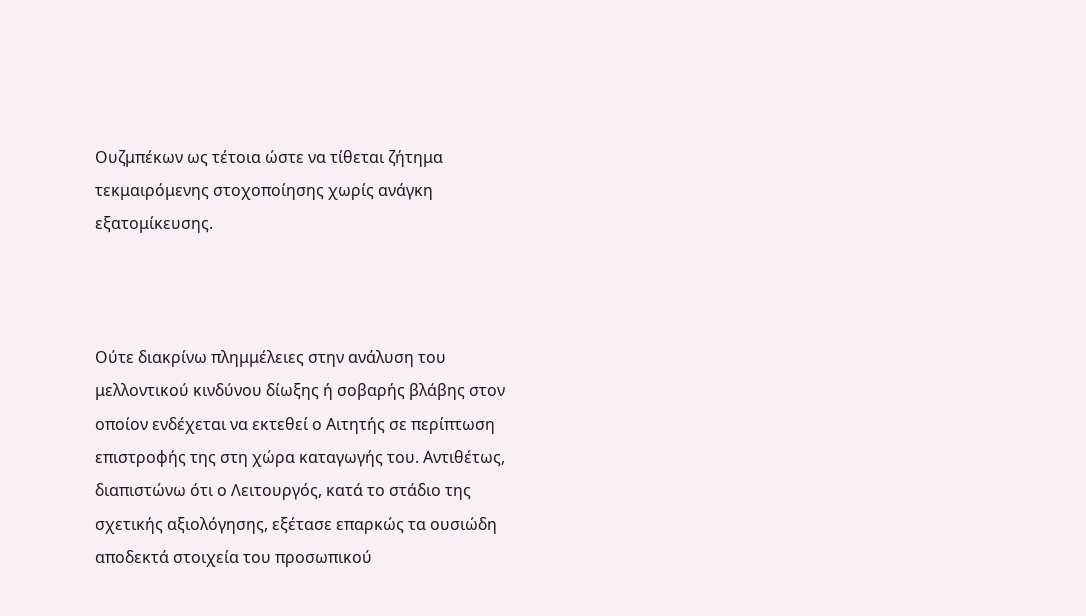Ουζμπέκων ως τέτοια ώστε να τίθεται ζήτημα τεκμαιρόμενης στοχοποίησης χωρίς ανάγκη εξατομίκευσης.



Ούτε διακρίνω πλημμέλειες στην ανάλυση του μελλοντικού κινδύνου δίωξης ή σοβαρής βλάβης στον οποίον ενδέχεται να εκτεθεί ο Αιτητής σε περίπτωση επιστροφής της στη χώρα καταγωγής του. Αντιθέτως, διαπιστώνω ότι ο Λειτουργός, κατά το στάδιο της σχετικής αξιολόγησης, εξέτασε επαρκώς τα ουσιώδη αποδεκτά στοιχεία του προσωπικού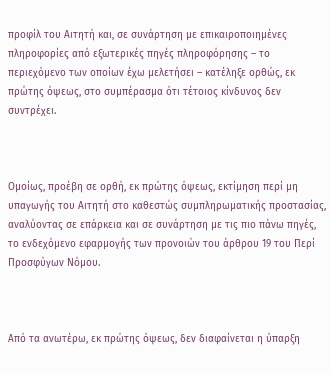προφίλ του Αιτητή και, σε συνάρτηση με επικαιροποιημένες πληροφορίες από εξωτερικές πηγές πληροφόρησης – το περιεχόμενο των οποίων έχω μελετήσει – κατέληξε ορθώς, εκ πρώτης όψεως, στο συμπέρασμα ότι τέτοιος κίνδυνος δεν συντρέχει.



Ομοίως, προέβη σε ορθή, εκ πρώτης όψεως, εκτίμηση περί μη υπαγωγής του Αιτητή στο καθεστώς συμπληρωματικής προστασίας, αναλύοντας σε επάρκεια και σε συνάρτηση με τις πιο πάνω πηγές, το ενδεχόμενο εφαρμογής των προνοιών του άρθρου 19 του Περί Προσφύγων Νόμου.



Από τα ανωτέρω, εκ πρώτης όψεως, δεν διαφαίνεται η ύπαρξη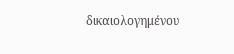δικαιολογημένου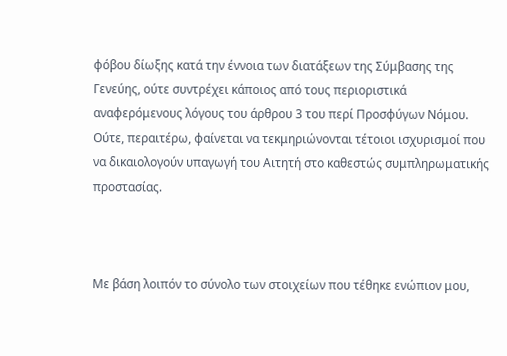φόβου δίωξης κατά την έννοια των διατάξεων της Σύμβασης της Γενεύης, ούτε συντρέχει κάποιος από τους περιοριστικά αναφερόμενους λόγους του άρθρου 3 του περί Προσφύγων Νόμου. Ούτε, περαιτέρω, φαίνεται να τεκμηριώνονται τέτοιοι ισχυρισμοί που να δικαιολογούν υπαγωγή του Αιτητή στο καθεστώς συμπληρωματικής προστασίας.



Με βάση λοιπόν το σύνολο των στοιχείων που τέθηκε ενώπιον μου,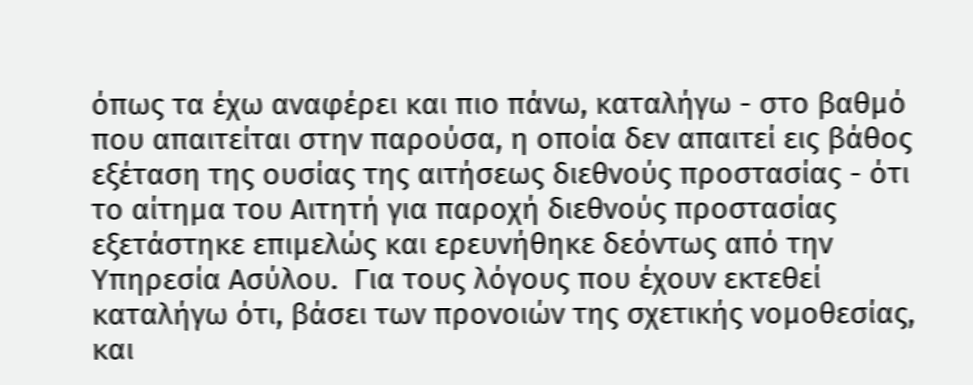όπως τα έχω αναφέρει και πιο πάνω, καταλήγω - στο βαθμό που απαιτείται στην παρούσα, η οποία δεν απαιτεί εις βάθος εξέταση της ουσίας της αιτήσεως διεθνούς προστασίας - ότι το αίτημα του Αιτητή για παροχή διεθνούς προστασίας εξετάστηκε επιμελώς και ερευνήθηκε δεόντως από την Υπηρεσία Ασύλου.  Για τους λόγους που έχουν εκτεθεί καταλήγω ότι, βάσει των προνοιών της σχετικής νομοθεσίας, και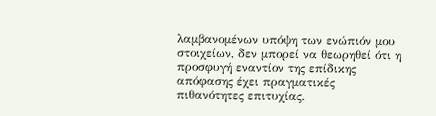λαμβανομένων υπόψη των ενώπιόν μου στοιχείων, δεν μπορεί να θεωρηθεί ότι η προσφυγή εναντίον της επίδικης απόφασης έχει πραγματικές πιθανότητες επιτυχίας.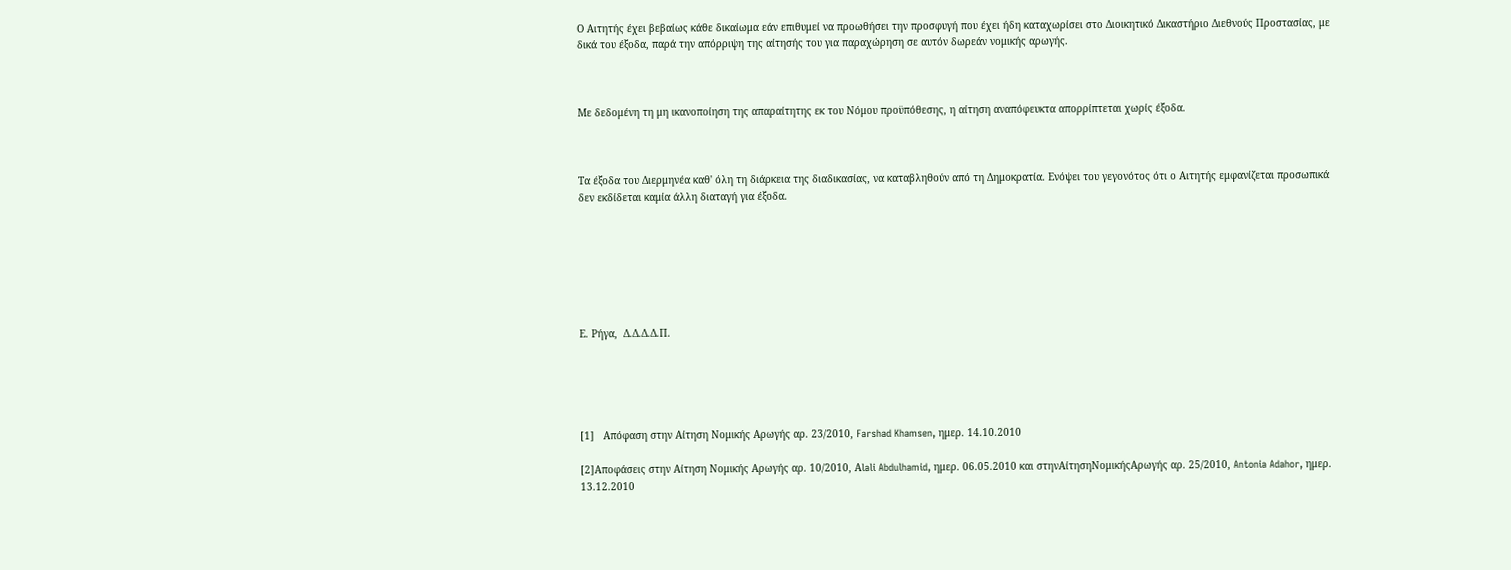Ο Αιτητής έχει βεβαίως κάθε δικαίωμα εάν επιθυμεί να προωθήσει την προσφυγή που έχει ήδη καταχωρίσει στο Διοικητικό Δικαστήριο Διεθνούς Προστασίας, με δικά του έξοδα, παρά την απόρριψη της αίτησής του για παραχώρηση σε αυτόν δωρεάν νομικής αρωγής.



Με δεδομένη τη μη ικανοποίηση της απαραίτητης εκ του Νόμου προϋπόθεσης, η αίτηση αναπόφευκτα απορρίπτεται χωρίς έξοδα.



Τα έξοδα του Διερμηνέα καθ' όλη τη διάρκεια της διαδικασίας, να καταβληθούν από τη Δημοκρατία. Ενόψει του γεγονότος ότι ο Αιτητής εμφανίζεται προσωπικά δεν εκδίδεται καμία άλλη διαταγή για έξοδα.







Ε. Ρήγα,  Δ.Δ.Δ.Δ.Π.





[1]   Απόφαση στην Αίτηση Νομικής Αρωγής αρ. 23/2010, Farshad Khamsen, ημερ. 14.10.2010

[2]Αποφάσεις στην Αίτηση Νομικής Αρωγής αρ. 10/2010, Αlali Abdulhamid, ημερ. 06.05.2010 και στηνΑίτησηΝομικήςΑρωγής αρ. 25/2010, Antonia Adahor, ημερ. 13.12.2010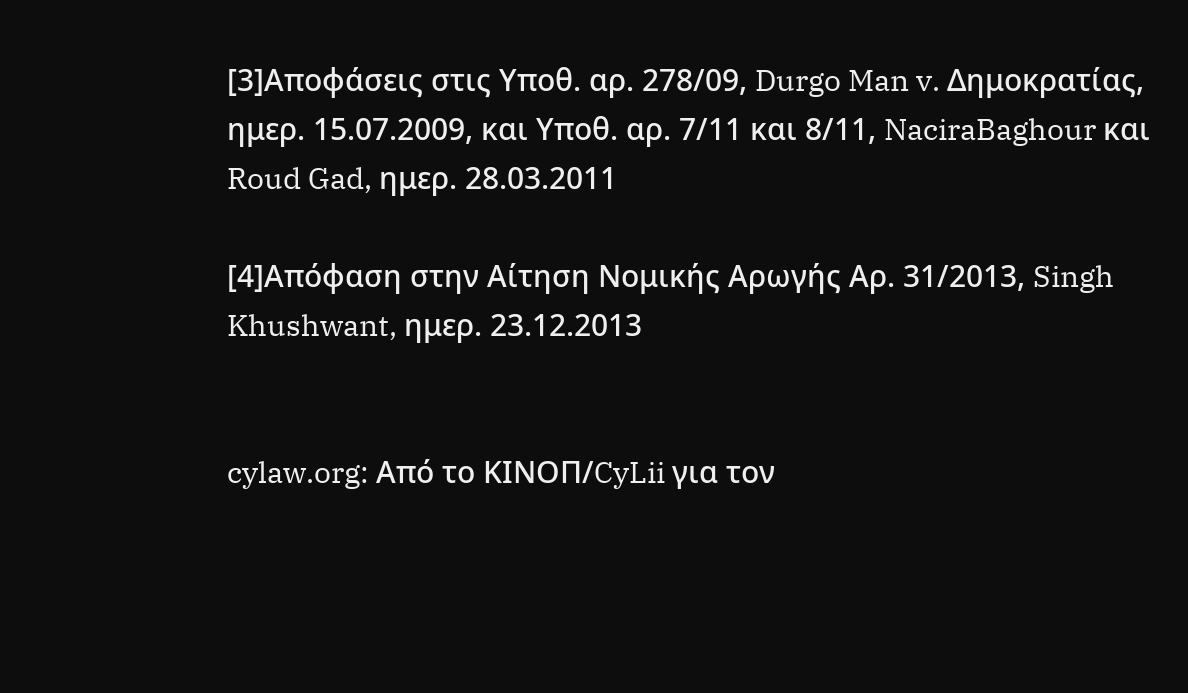[3]Αποφάσεις στις Yπoθ. αρ. 278/09, Durgo Man v. Δημοκρατίας, ημερ. 15.07.2009, και Yπoθ. αρ. 7/11 και 8/11, NaciraBaghour και Roud Gad, ημερ. 28.03.2011

[4]Απόφαση στην Αίτηση Νομικής Αρωγής Αρ. 31/2013, Singh Khushwant, ημερ. 23.12.2013


cylaw.org: Από το ΚΙΝOΠ/CyLii για τον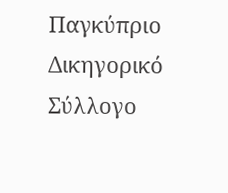Παγκύπριο Δικηγορικό Σύλλογο